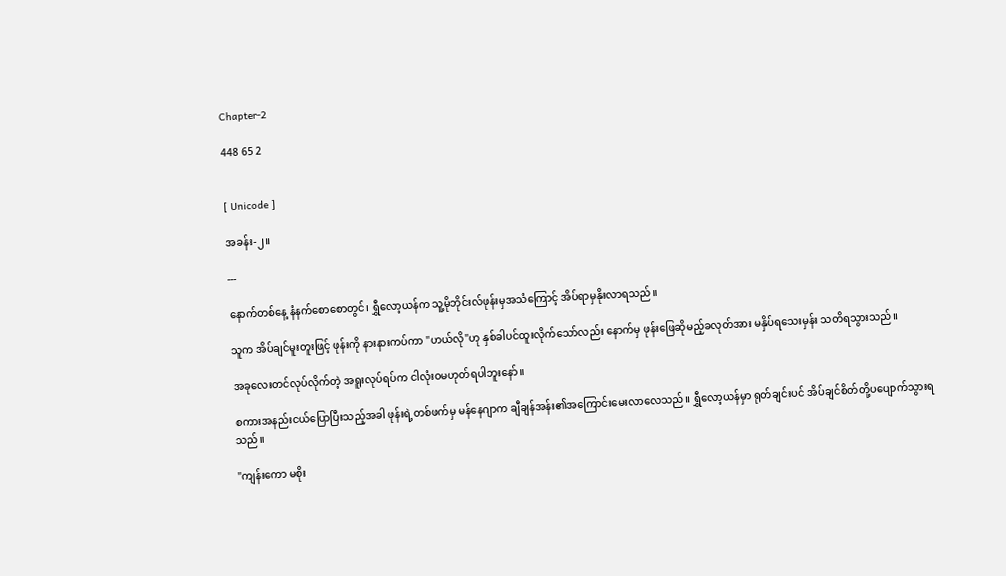Chapter-2

448 65 2


[ Unicode ]

အခန်း-၂။

---

နောက်တစ်နေ့ နံနက်စောစောတွင်၊ ရွှီလော့ယန်က သူ့မိုဘိုင်းလ်ဖုန်းမှအသံကြောင့် အိပ်ရာမှနိုးလာရသည်။

သူက အိပ်ချင်မူးတူးဖြင့် ဖုန်းကို နားနားကပ်ကာ "ဟယ်လို"ဟု နှစ်ခါပင်ထူးလိုက်သော်လည်း နောက်မှ ဖုန်းဖြေဆိုမည့်ခလုတ်အား မနှိပ်ရသေးမှန်း သတိရသွားသည်။

အခုလေးတင်လုပ်လိုက်တဲ့ အရူးလုပ်ရပ်က ငါလုံးဝမဟုတ်ရပါဘူးနော်။

စကားအနည်းငယ်ပြောပြီးသည့်အခါ ဖုန်းရဲ့တစ်ဖက်မှ မန်နေဂျာက ချီချန်အန်း၏အကြောင်းမေးလာလေသည်။ ရွှီလော့ယန်မှာ ရုတ်ချင်းပင် အိပ်ချင်စိတ်တို့ပပျောက်သွားရသည်။

"ကျန်းကော မစိုး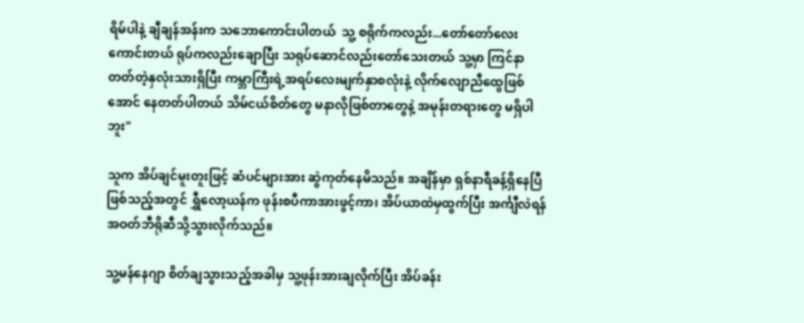ရိမ်ပါနဲ့ ချီချန်အန်းက သဘောကောင်းပါတယ်  သူ့ စရိုက်ကလည်း...တော်တော်လေးကောင်းတယ် ရုပ်ကလည်းချောပြီး သရုပ်ဆောင်လည်းတော်သေးတယ် သူ့မှာ ကြင်နာတတ်တဲ့နှလုံးသားရှိပြီး ကမ္ဘာကြီးရဲ့အရပ်လေးမျက်နှာစလုံးနဲ့ လိုက်လျောညီထွေဖြစ်အောင် နေတတ်ပါတယ် သိမ်ငယ်စိတ်တွေ မနာလိုဖြစ်တာတွေနဲ့ အမုန်းတရားတွေ မရှိပါဘူး"

သူက အိပ်ချင်မူးတူးဖြင့် ဆံပင်များအား ဆွဲကုတ်နေမိသည်။ အချိန်မှာ ရှစ်နာရီခန့်ရှိနေပြီဖြစ်သည့်အတွင် ရွှီလော့ယန်က ဖုန်းစပီကာအားဖွင့်ကာ၊ အိပ်ယာထဲမှထွက်ပြီး အင်္ကျီလဲရန် အဝတ်ဘီရိုဆီသို့သွားလိုက်သည်။

သူ့မန်နေဂျာ စိတ်ချသွားသည့်အခါမှ သူ့ဖုန်းအားချလိုက်ပြီး အိပ်ခန်း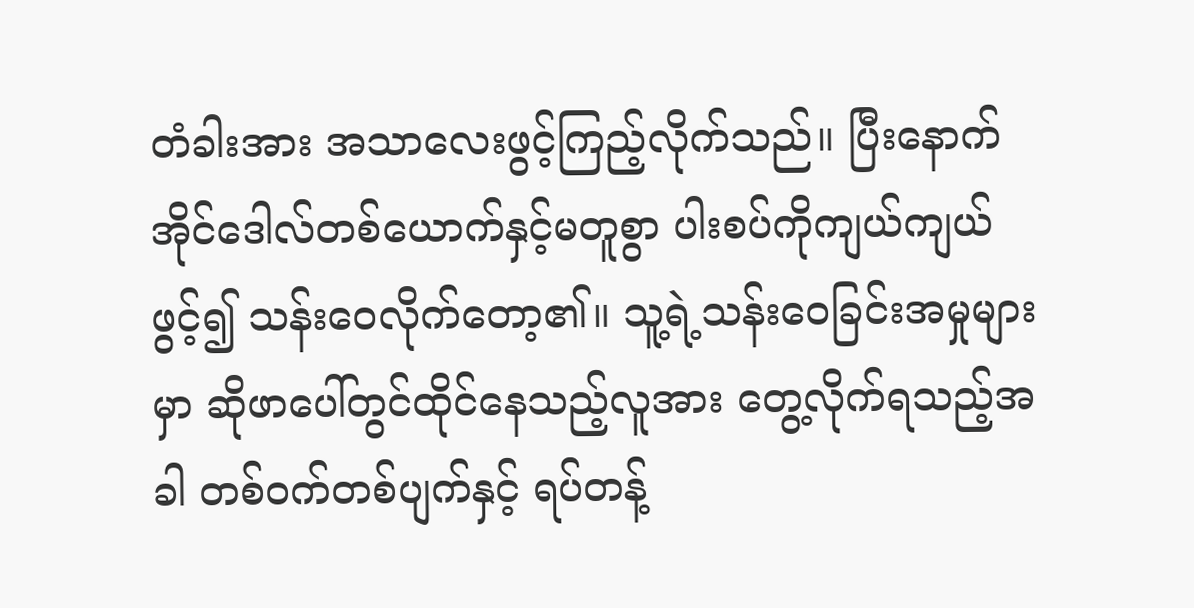တံခါးအား အသာလေးဖွင့်ကြည့်လိုက်သည်။ ပြီးနောက် အိုင်ဒေါလ်တစ်ယောက်နှင့်မတူစွာ ပါးစပ်ကိုကျယ်ကျယ်ဖွင့်၍ သန်းဝေလိုက်တော့၏။ သူ့ရဲ့သန်းဝေခြင်းအမှုများမှာ ဆိုဖာပေါ်တွင်ထိုင်နေသည့်လူအား တွေ့လိုက်ရသည့်အခါ တစ်ဝက်တစ်ပျက်နှင့် ရပ်တန့်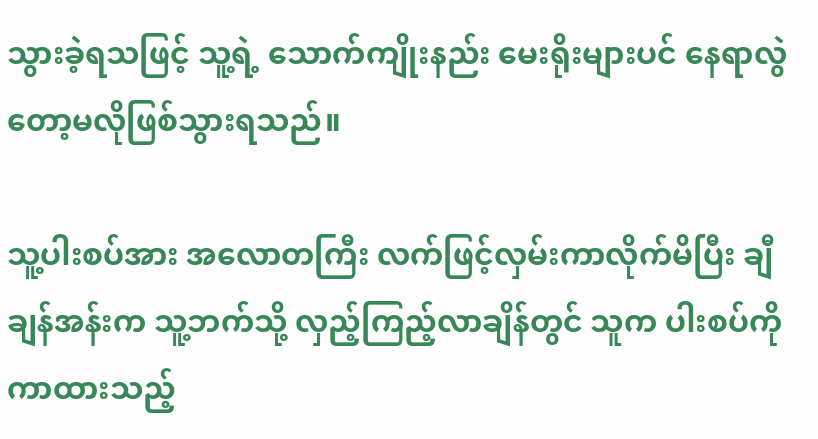သွားခဲ့ရသဖြင့် သူ့ရဲ့ သောက်ကျိုးနည်း မေးရိုးများပင် နေရာလွဲတော့မလိုဖြစ်သွားရသည်။

သူ့ပါးစပ်အား အလောတကြီး လက်ဖြင့်လှမ်းကာလိုက်မိပြီး ချီချန်အန်းက သူ့ဘက်သို့ လှည့်ကြည့်လာချိန်တွင် သူက ပါးစပ်ကိုကာထားသည့်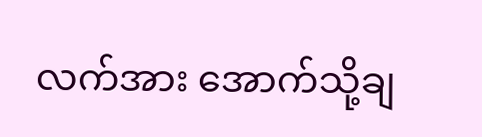လက်အား အောက်သို့ချ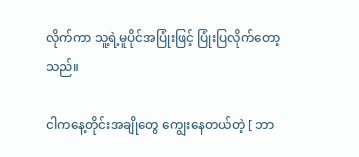လိုက်ကာ သူ့ရဲ့မူပိုင်အပြုံးဖြင့် ပြုံးပြလိုက်တော့သည်။

ငါကနေ့တိုင်းအချိုတွေ ကျွေးနေတယ်တဲ့ [ ဘာ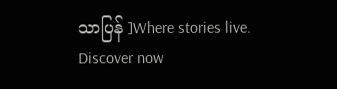သာပြန် ]Where stories live. Discover now